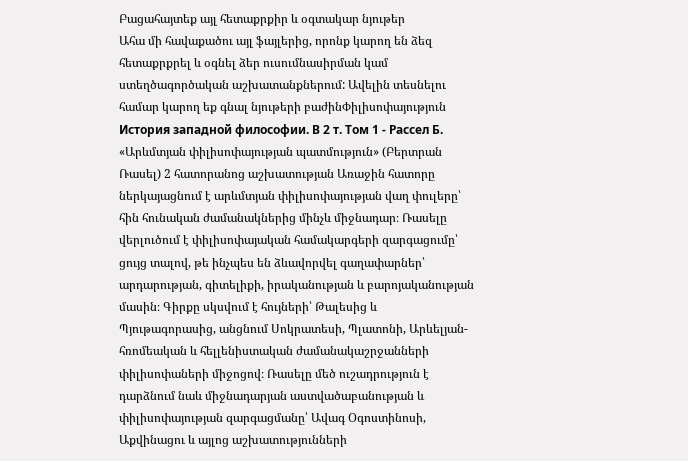Բացահայտեք այլ հետաքրքիր և օգտակար նյութեր
Ահա մի հավաքածու այլ ֆայլերից, որոնք կարող են ձեզ հետաքրքրել և օգնել ձեր ուսումնասիրման կամ ստեղծագործական աշխատանքներում: Ավելին տեսնելու համար կարող եք գնալ նյութերի բաժինՓիլիսոփայություն
История западной философии. В 2 т. Том 1 - Рассел Б.
«Արևմտյան փիլիսոփայության պատմություն» (Բերտրան Ռասել) 2 հատորանոց աշխատության Առաջին հատորը ներկայացնում է արևմտյան փիլիսոփայության վաղ փուլերը՝ հին հունական ժամանակներից մինչև միջնադար։ Ռասելը վերլուծում է փիլիսոփայական համակարգերի զարգացումը՝ ցույց տալով, թե ինչպես են ձևավորվել գաղափարներ՝ արդարության, գիտելիքի, իրականության և բարոյականության մասին։ Գիրքը սկսվում է հույների՝ Թալեսից և Պյութագորասից, անցնում Սոկրատեսի, Պլատոնի, Արևելյան-հռոմեական և հելլենիստական ժամանակաշրջանների փիլիսոփաների միջոցով։ Ռասելը մեծ ուշադրություն է դարձնում նաև միջնադարյան աստվածաբանության և փիլիսոփայության զարգացմանը՝ Ավագ Օգոստինոսի, Աքվինացու և այլոց աշխատությունների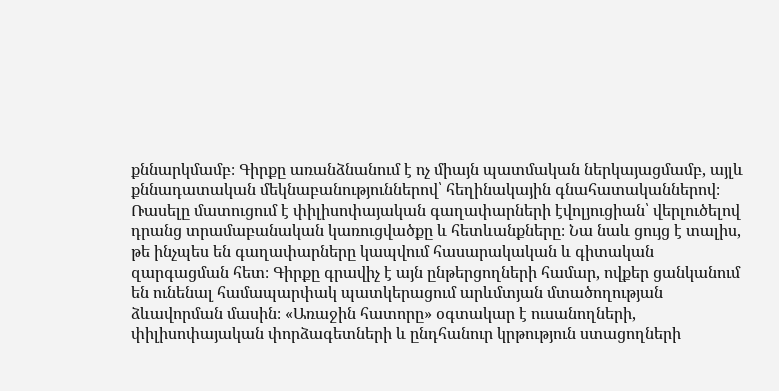քննարկմամբ։ Գիրքը առանձնանում է ոչ միայն պատմական ներկայացմամբ, այլև քննադատական մեկնաբանություններով՝ հեղինակային գնահատականներով։ Ռասելը մատուցում է փիլիսոփայական գաղափարների էվոլյուցիան՝ վերլուծելով դրանց տրամաբանական կառուցվածքը և հետևանքները։ Նա նաև ցույց է տալիս, թե ինչպես են գաղափարները կապվում հասարակական և գիտական զարգացման հետ։ Գիրքը գրավիչ է այն ընթերցողների համար, ովքեր ցանկանում են ունենալ համապարփակ պատկերացում արևմտյան մտածողության ձևավորման մասին։ «Առաջին հատորը» օգտակար է ուսանողների, փիլիսոփայական փորձագետների և ընդհանուր կրթություն ստացողների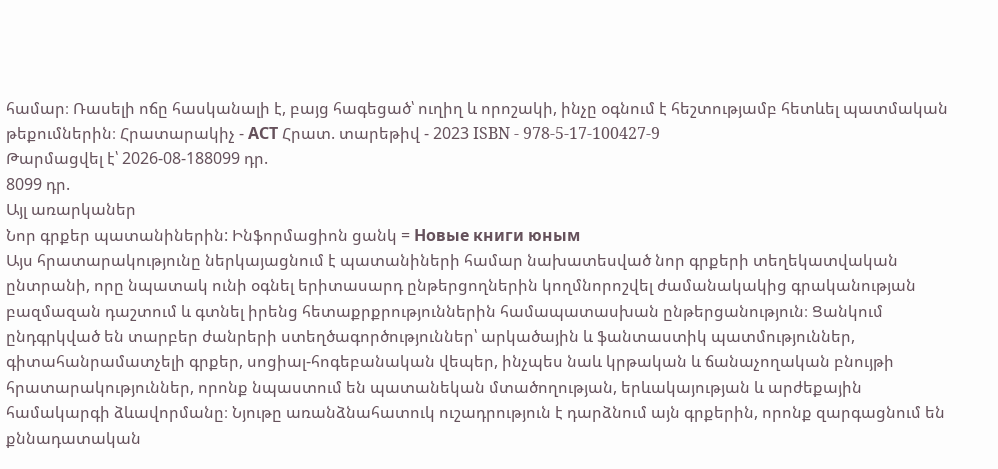համար։ Ռասելի ոճը հասկանալի է, բայց հագեցած՝ ուղիղ և որոշակի, ինչը օգնում է հեշտությամբ հետևել պատմական թեքումներին։ Հրատարակիչ - АСТ Հրատ. տարեթիվ - 2023 ISBN - 978-5-17-100427-9
Թարմացվել է՝ 2026-08-188099 դր.
8099 դր.
Այլ առարկաներ
Նոր գրքեր պատանիներին: Ինֆորմացիոն ցանկ = Новые книги юным
Այս հրատարակությունը ներկայացնում է պատանիների համար նախատեսված նոր գրքերի տեղեկատվական ընտրանի, որը նպատակ ունի օգնել երիտասարդ ընթերցողներին կողմնորոշվել ժամանակակից գրականության բազմազան դաշտում և գտնել իրենց հետաքրքրություններին համապատասխան ընթերցանություն։ Ցանկում ընդգրկված են տարբեր ժանրերի ստեղծագործություններ՝ արկածային և ֆանտաստիկ պատմություններ, գիտահանրամատչելի գրքեր, սոցիալ-հոգեբանական վեպեր, ինչպես նաև կրթական և ճանաչողական բնույթի հրատարակություններ, որոնք նպաստում են պատանեկան մտածողության, երևակայության և արժեքային համակարգի ձևավորմանը։ Նյութը առանձնահատուկ ուշադրություն է դարձնում այն գրքերին, որոնք զարգացնում են քննադատական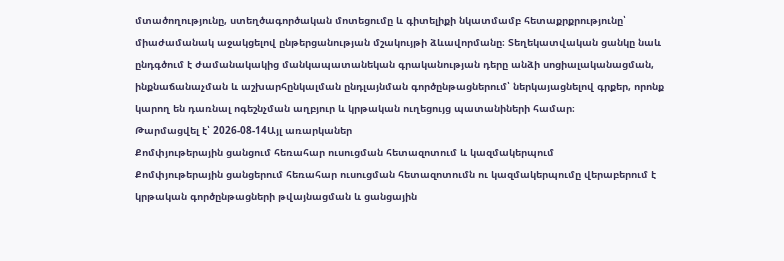մտածողությունը, ստեղծագործական մոտեցումը և գիտելիքի նկատմամբ հետաքրքրությունը՝ միաժամանակ աջակցելով ընթերցանության մշակույթի ձևավորմանը։ Տեղեկատվական ցանկը նաև ընդգծում է ժամանակակից մանկապատանեկան գրականության դերը անձի սոցիալականացման, ինքնաճանաչման և աշխարհընկալման ընդլայնման գործընթացներում՝ ներկայացնելով գրքեր, որոնք կարող են դառնալ ոգեշնչման աղբյուր և կրթական ուղեցույց պատանիների համար։
Թարմացվել է՝ 2026-08-14Այլ առարկաներ
Քոմփյութերային ցանցում հեռահար ուսուցման հետազոտում և կազմակերպում
Քոմփյութերային ցանցերում հեռահար ուսուցման հետազոտումն ու կազմակերպումը վերաբերում է կրթական գործընթացների թվայնացման և ցանցային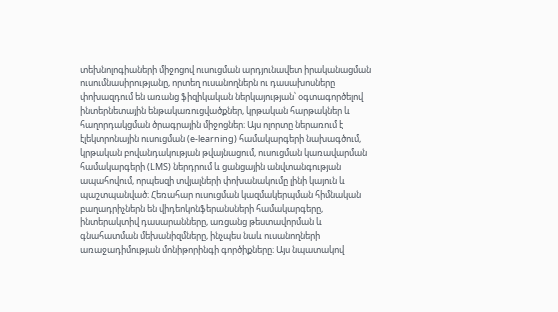տեխնոլոգիաների միջոցով ուսուցման արդյունավետ իրականացման ուսումնասիրությանը, որտեղ ուսանողներն ու դասախոսները փոխազդում են առանց ֆիզիկական ներկայության՝ օգտագործելով ինտերնետային ենթակառուցվածքներ, կրթական հարթակներ և հաղորդակցման ծրագրային միջոցներ։ Այս ոլորտը ներառում է էլեկտրոնային ուսուցման (e-learning) համակարգերի նախագծում, կրթական բովանդակության թվայնացում, ուսուցման կառավարման համակարգերի (LMS) ներդրում և ցանցային անվտանգության ապահովում, որպեսզի տվյալների փոխանակումը լինի կայուն և պաշտպանված։ Հեռահար ուսուցման կազմակերպման հիմնական բաղադրիչներն են վիդեոկոնֆերանսների համակարգերը, ինտերակտիվ դասարանները, առցանց թեստավորման և գնահատման մեխանիզմները, ինչպես նաև ուսանողների առաջադիմության մոնիթորինգի գործիքները։ Այս նպատակով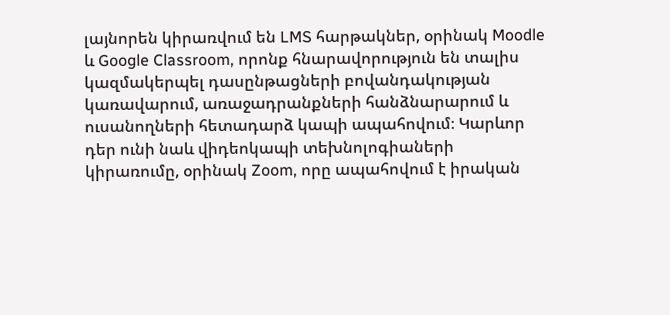լայնորեն կիրառվում են LMS հարթակներ, օրինակ Moodle և Google Classroom, որոնք հնարավորություն են տալիս կազմակերպել դասընթացների բովանդակության կառավարում, առաջադրանքների հանձնարարում և ուսանողների հետադարձ կապի ապահովում։ Կարևոր դեր ունի նաև վիդեոկապի տեխնոլոգիաների կիրառումը, օրինակ Zoom, որը ապահովում է իրական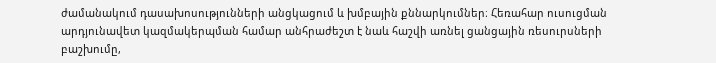ժամանակում դասախոսությունների անցկացում և խմբային քննարկումներ։ Հեռահար ուսուցման արդյունավետ կազմակերպման համար անհրաժեշտ է նաև հաշվի առնել ցանցային ռեսուրսների բաշխումը,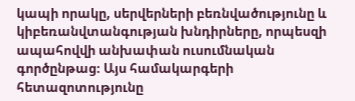կապի որակը, սերվերների բեռնվածությունը և կիբեռանվտանգության խնդիրները, որպեսզի ապահովվի անխափան ուսումնական գործընթաց։ Այս համակարգերի հետազոտությունը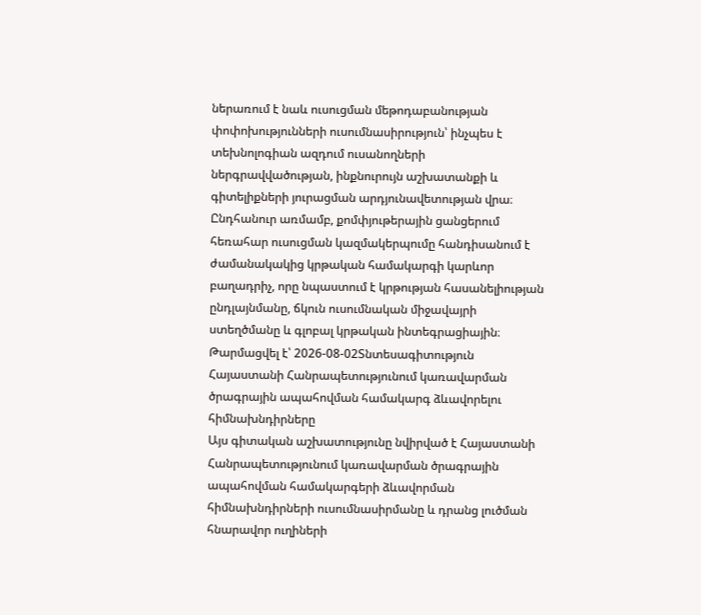ներառում է նաև ուսուցման մեթոդաբանության փոփոխությունների ուսումնասիրություն՝ ինչպես է տեխնոլոգիան ազդում ուսանողների ներգրավվածության, ինքնուրույն աշխատանքի և գիտելիքների յուրացման արդյունավետության վրա։ Ընդհանուր առմամբ, քոմփյութերային ցանցերում հեռահար ուսուցման կազմակերպումը հանդիսանում է ժամանակակից կրթական համակարգի կարևոր բաղադրիչ, որը նպաստում է կրթության հասանելիության ընդլայնմանը, ճկուն ուսումնական միջավայրի ստեղծմանը և գլոբալ կրթական ինտեգրացիային։
Թարմացվել է՝ 2026-08-02Տնտեսագիտություն
Հայաստանի Հանրապետությունում կառավարման ծրագրային ապահովման համակարգ ձևավորելու հիմնախնդիրները
Այս գիտական աշխատությունը նվիրված է Հայաստանի Հանրապետությունում կառավարման ծրագրային ապահովման համակարգերի ձևավորման հիմնախնդիրների ուսումնասիրմանը և դրանց լուծման հնարավոր ուղիների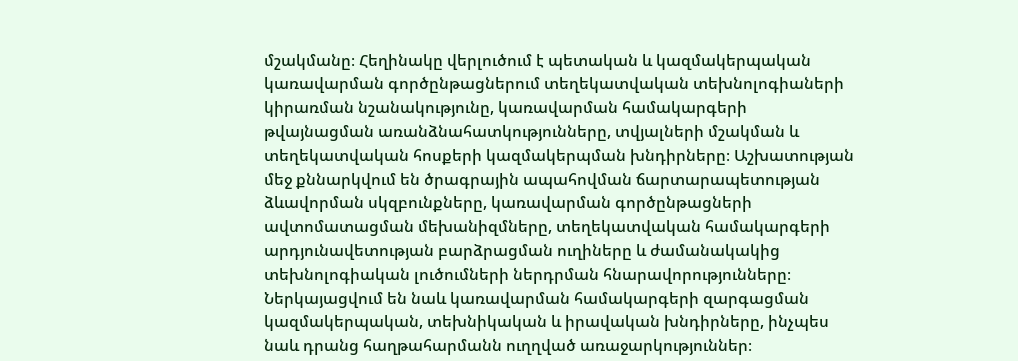մշակմանը։ Հեղինակը վերլուծում է պետական և կազմակերպական կառավարման գործընթացներում տեղեկատվական տեխնոլոգիաների կիրառման նշանակությունը, կառավարման համակարգերի թվայնացման առանձնահատկությունները, տվյալների մշակման և տեղեկատվական հոսքերի կազմակերպման խնդիրները։ Աշխատության մեջ քննարկվում են ծրագրային ապահովման ճարտարապետության ձևավորման սկզբունքները, կառավարման գործընթացների ավտոմատացման մեխանիզմները, տեղեկատվական համակարգերի արդյունավետության բարձրացման ուղիները և ժամանակակից տեխնոլոգիական լուծումների ներդրման հնարավորությունները։ Ներկայացվում են նաև կառավարման համակարգերի զարգացման կազմակերպական, տեխնիկական և իրավական խնդիրները, ինչպես նաև դրանց հաղթահարմանն ուղղված առաջարկություններ։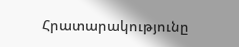Հրատարակությունը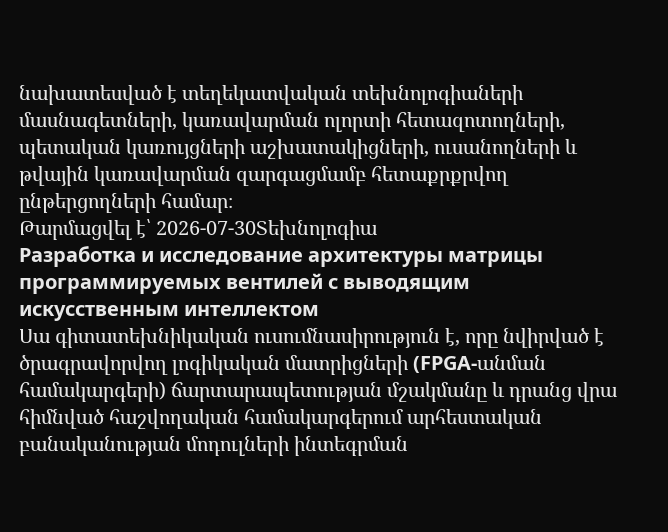նախատեսված է տեղեկատվական տեխնոլոգիաների մասնագետների, կառավարման ոլորտի հետազոտողների, պետական կառույցների աշխատակիցների, ուսանողների և թվային կառավարման զարգացմամբ հետաքրքրվող ընթերցողների համար։
Թարմացվել է՝ 2026-07-30Տեխնոլոգիա
Разработка и исследование архитектуры матрицы программируемых вентилей с выводящим искусственным интеллектом
Սա գիտատեխնիկական ուսումնասիրություն է, որը նվիրված է ծրագրավորվող լոգիկական մատրիցների (FPGA-անման համակարգերի) ճարտարապետության մշակմանը և դրանց վրա հիմնված հաշվողական համակարգերում արհեստական բանականության մոդուլների ինտեգրման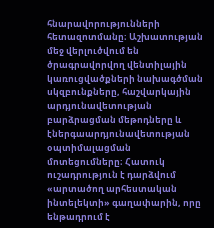հնարավորությունների հետազոտմանը։ Աշխատության մեջ վերլուծվում են ծրագրավորվող վենտիլային կառուցվածքների նախագծման սկզբունքները, հաշվարկային արդյունավետության բարձրացման մեթոդները և էներգաարդյունավետության օպտիմալացման մոտեցումները։ Հատուկ ուշադրություն է դարձվում «արտածող արհեստական ինտելեկտի» գաղափարին, որը ենթադրում է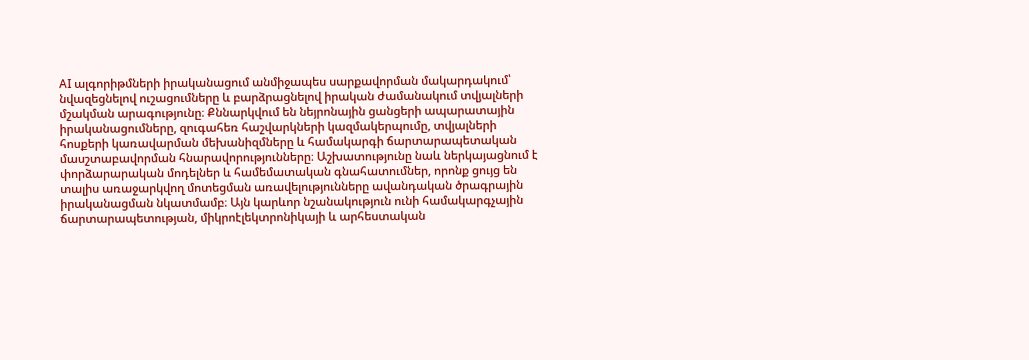AI ալգորիթմների իրականացում անմիջապես սարքավորման մակարդակում՝ նվազեցնելով ուշացումները և բարձրացնելով իրական ժամանակում տվյալների մշակման արագությունը։ Քննարկվում են նեյրոնային ցանցերի ապարատային իրականացումները, զուգահեռ հաշվարկների կազմակերպումը, տվյալների հոսքերի կառավարման մեխանիզմները և համակարգի ճարտարապետական մասշտաբավորման հնարավորությունները։ Աշխատությունը նաև ներկայացնում է փորձարարական մոդելներ և համեմատական գնահատումներ, որոնք ցույց են տալիս առաջարկվող մոտեցման առավելությունները ավանդական ծրագրային իրականացման նկատմամբ։ Այն կարևոր նշանակություն ունի համակարգչային ճարտարապետության, միկրոէլեկտրոնիկայի և արհեստական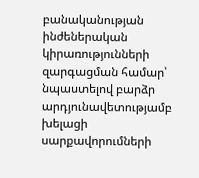բանականության ինժեներական կիրառությունների զարգացման համար՝ նպաստելով բարձր արդյունավետությամբ խելացի սարքավորումների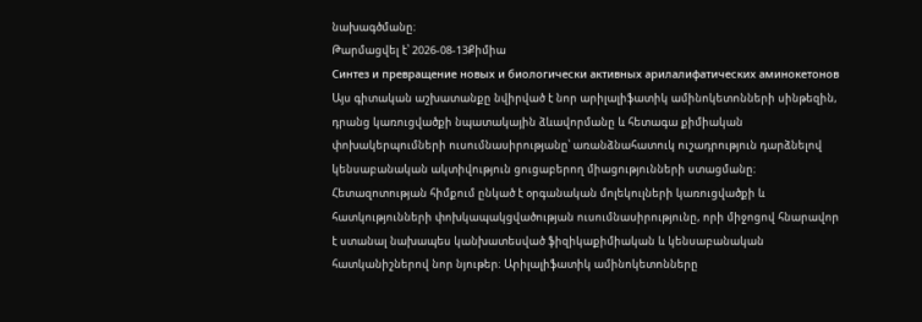նախագծմանը։
Թարմացվել է՝ 2026-08-13Քիմիա
Синтез и превращение новых и биологически активных арилалифатических аминокетонов
Այս գիտական աշխատանքը նվիրված է նոր արիլալիֆատիկ ամինոկետոնների սինթեզին, դրանց կառուցվածքի նպատակային ձևավորմանը և հետագա քիմիական փոխակերպումների ուսումնասիրությանը՝ առանձնահատուկ ուշադրություն դարձնելով կենսաբանական ակտիվություն ցուցաբերող միացությունների ստացմանը։ Հետազոտության հիմքում ընկած է օրգանական մոլեկուլների կառուցվածքի և հատկությունների փոխկապակցվածության ուսումնասիրությունը, որի միջոցով հնարավոր է ստանալ նախապես կանխատեսված ֆիզիկաքիմիական և կենսաբանական հատկանիշներով նոր նյութեր։ Արիլալիֆատիկ ամինոկետոնները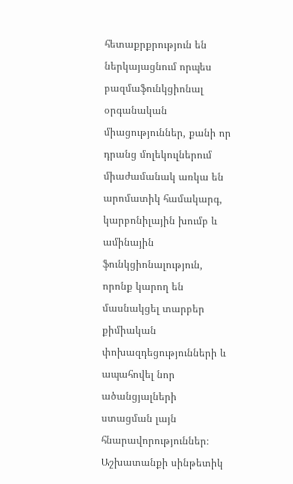հետաքրքրություն են ներկայացնում որպես բազմաֆունկցիոնալ օրգանական միացություններ, քանի որ դրանց մոլեկուլներում միաժամանակ առկա են արոմատիկ համակարգ, կարբոնիլային խումբ և ամինային ֆունկցիոնալություն, որոնք կարող են մասնակցել տարբեր քիմիական փոխազդեցությունների և ապահովել նոր ածանցյալների ստացման լայն հնարավորություններ։ Աշխատանքի սինթետիկ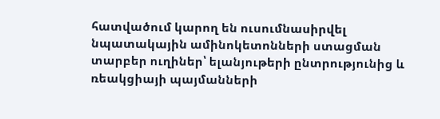հատվածում կարող են ուսումնասիրվել նպատակային ամինոկետոնների ստացման տարբեր ուղիներ՝ ելանյութերի ընտրությունից և ռեակցիայի պայմանների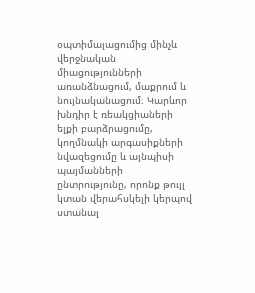օպտիմալացումից մինչև վերջնական միացությունների առանձնացում, մաքրում և նույնականացում։ Կարևոր խնդիր է ռեակցիաների ելքի բարձրացումը, կողմնակի արգասիքների նվազեցումը և այնպիսի պայմանների ընտրությունը, որոնք թույլ կտան վերահսկելի կերպով ստանալ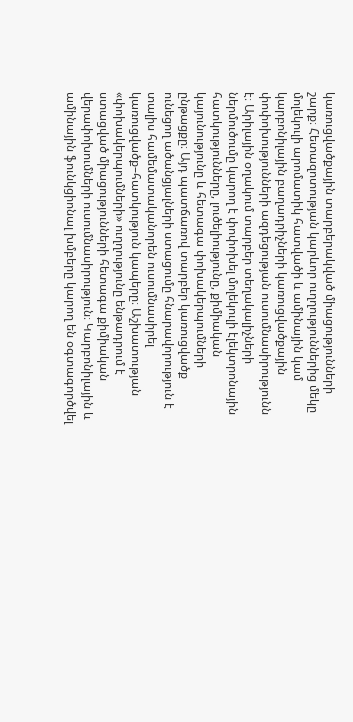կառուցվածքային տարբերակված միացությունների շարք։ Հետազոտության կարևոր ուղղություններից մեկը մոլեկուլի արոմատիկ հատվածի և ամինային կամ կարբոնիլային բաղադրիչների կառուցվածքային փոփոխությունների ազդեցության ուսումնասիրությունն է։ Արիլային օղակում տարբեր տեղակալիչների ներմուծումը կարող է փոփոխել մոլեկուլի էլեկտրոնային հատկությունները, լուծելիությունը, քիմիական կայունությունը և հետագա փոխակերպումների ընթացքը։ Այդ պատճառով տարբեր կառուցվածք ունեցող ածանցյալների ստացումը հնարավորություն է տալիս համեմատականորեն ուսումնասիրել կառուցվածք–հատկություն կապերը։ Աշխատության «փոխակերպումների» ուղղությունը ենթադրում է ստացված միացությունների հետագա քիմիական վերափոխումների ուսումնասիրություն։ Կարբոնիլային և ամինային ֆունկցիոնալ խմբերը կարող են օգտագործվել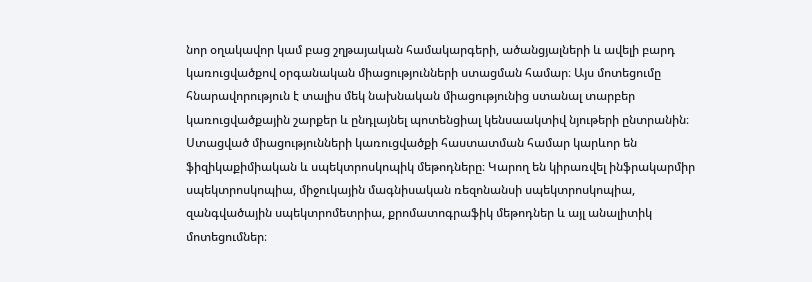նոր օղակավոր կամ բաց շղթայական համակարգերի, ածանցյալների և ավելի բարդ կառուցվածքով օրգանական միացությունների ստացման համար։ Այս մոտեցումը հնարավորություն է տալիս մեկ նախնական միացությունից ստանալ տարբեր կառուցվածքային շարքեր և ընդլայնել պոտենցիալ կենսաակտիվ նյութերի ընտրանին։ Ստացված միացությունների կառուցվածքի հաստատման համար կարևոր են ֆիզիկաքիմիական և սպեկտրոսկոպիկ մեթոդները։ Կարող են կիրառվել ինֆրակարմիր սպեկտրոսկոպիա, միջուկային մագնիսական ռեզոնանսի սպեկտրոսկոպիա, զանգվածային սպեկտրոմետրիա, քրոմատոգրաֆիկ մեթոդներ և այլ անալիտիկ մոտեցումներ։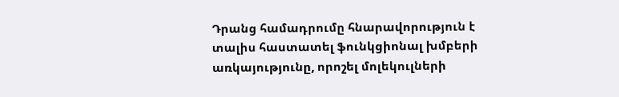Դրանց համադրումը հնարավորություն է տալիս հաստատել ֆունկցիոնալ խմբերի առկայությունը, որոշել մոլեկուլների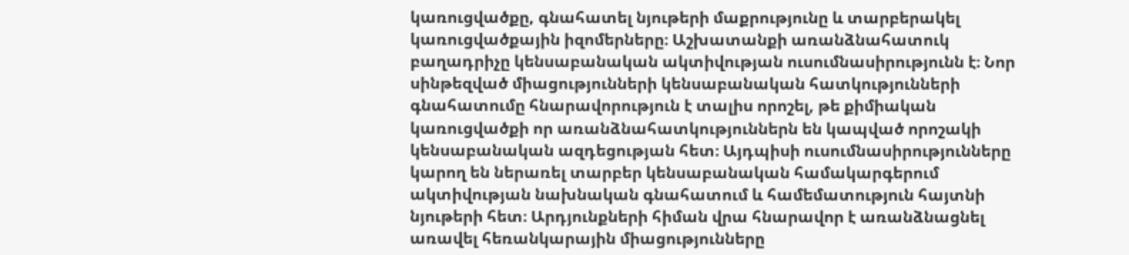կառուցվածքը, գնահատել նյութերի մաքրությունը և տարբերակել կառուցվածքային իզոմերները։ Աշխատանքի առանձնահատուկ բաղադրիչը կենսաբանական ակտիվության ուսումնասիրությունն է։ Նոր սինթեզված միացությունների կենսաբանական հատկությունների գնահատումը հնարավորություն է տալիս որոշել, թե քիմիական կառուցվածքի որ առանձնահատկություններն են կապված որոշակի կենսաբանական ազդեցության հետ։ Այդպիսի ուսումնասիրությունները կարող են ներառել տարբեր կենսաբանական համակարգերում ակտիվության նախնական գնահատում և համեմատություն հայտնի նյութերի հետ։ Արդյունքների հիման վրա հնարավոր է առանձնացնել առավել հեռանկարային միացությունները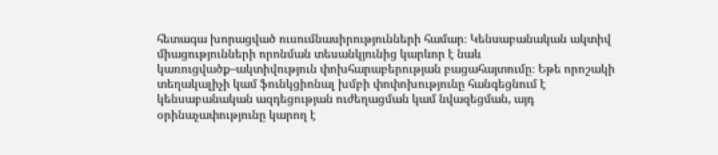հետագա խորացված ուսումնասիրությունների համար։ Կենսաբանական ակտիվ միացությունների որոնման տեսանկյունից կարևոր է նաև կառուցվածք–ակտիվություն փոխհարաբերության բացահայտումը։ Եթե որոշակի տեղակալիչի կամ ֆունկցիոնալ խմբի փոփոխությունը հանգեցնում է կենսաբանական ազդեցության ուժեղացման կամ նվազեցման, այդ օրինաչափությունը կարող է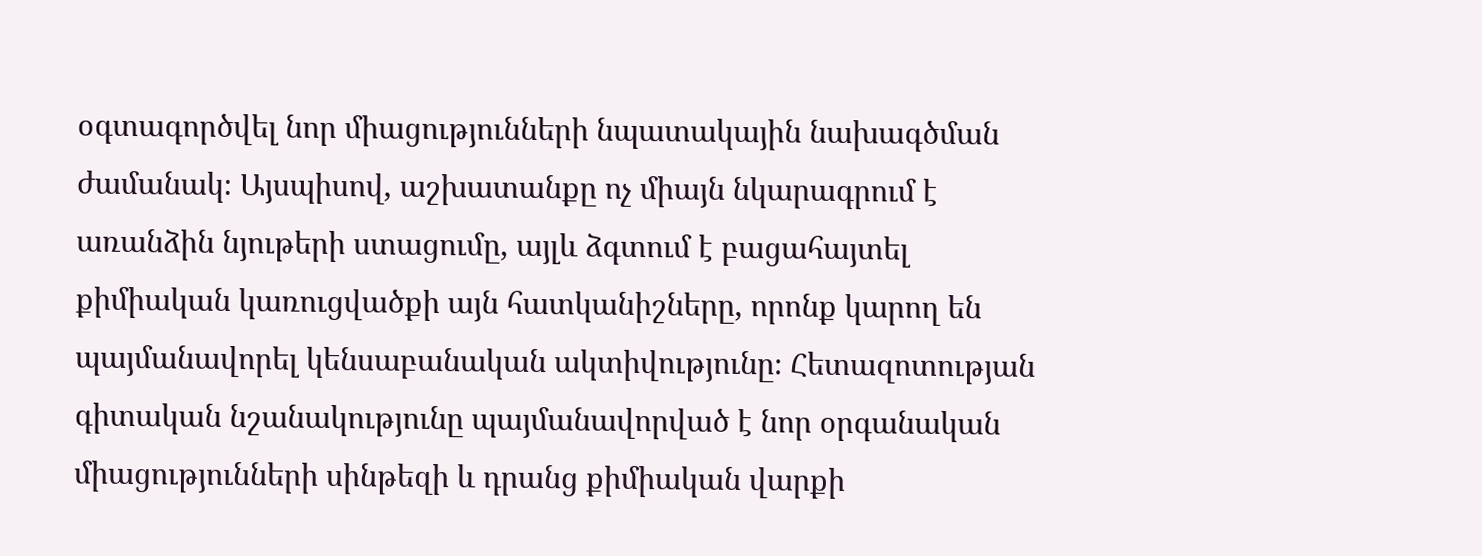օգտագործվել նոր միացությունների նպատակային նախագծման ժամանակ։ Այսպիսով, աշխատանքը ոչ միայն նկարագրում է առանձին նյութերի ստացումը, այլև ձգտում է բացահայտել քիմիական կառուցվածքի այն հատկանիշները, որոնք կարող են պայմանավորել կենսաբանական ակտիվությունը։ Հետազոտության գիտական նշանակությունը պայմանավորված է նոր օրգանական միացությունների սինթեզի և դրանց քիմիական վարքի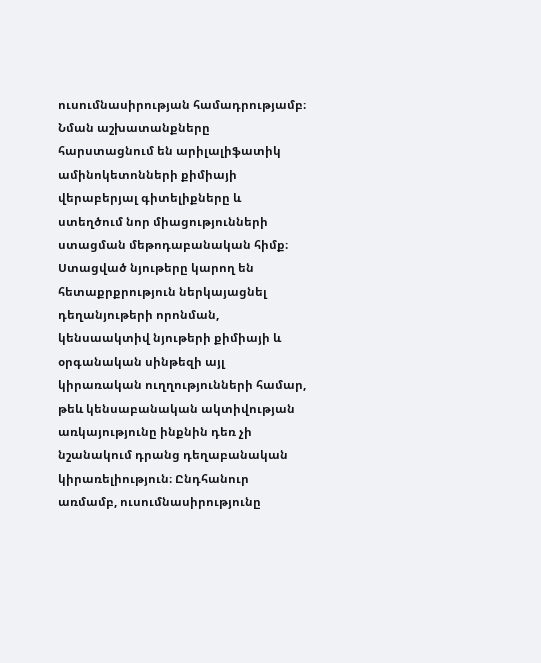ուսումնասիրության համադրությամբ։ Նման աշխատանքները հարստացնում են արիլալիֆատիկ ամինոկետոնների քիմիայի վերաբերյալ գիտելիքները և ստեղծում նոր միացությունների ստացման մեթոդաբանական հիմք։ Ստացված նյութերը կարող են հետաքրքրություն ներկայացնել դեղանյութերի որոնման, կենսաակտիվ նյութերի քիմիայի և օրգանական սինթեզի այլ կիրառական ուղղությունների համար, թեև կենսաբանական ակտիվության առկայությունը ինքնին դեռ չի նշանակում դրանց դեղաբանական կիրառելիություն։ Ընդհանուր առմամբ, ուսումնասիրությունը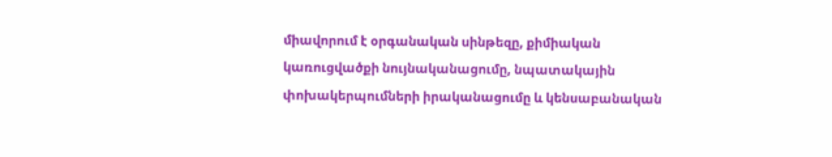միավորում է օրգանական սինթեզը, քիմիական կառուցվածքի նույնականացումը, նպատակային փոխակերպումների իրականացումը և կենսաբանական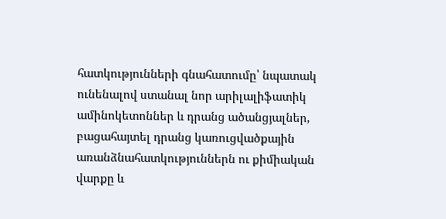հատկությունների գնահատումը՝ նպատակ ունենալով ստանալ նոր արիլալիֆատիկ ամինոկետոններ և դրանց ածանցյալներ, բացահայտել դրանց կառուցվածքային առանձնահատկություններն ու քիմիական վարքը և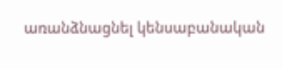առանձնացնել կենսաբանական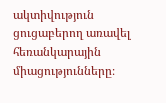ակտիվություն ցուցաբերող առավել հեռանկարային միացությունները։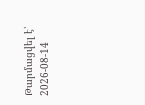Թարմացվել է՝ 2026-08-14